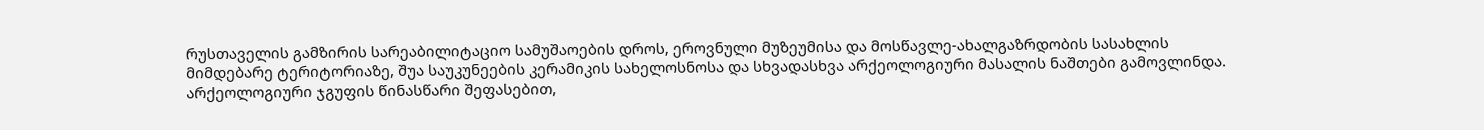რუსთაველის გამზირის სარეაბილიტაციო სამუშაოების დროს, ეროვნული მუზეუმისა და მოსწავლე-ახალგაზრდობის სასახლის მიმდებარე ტერიტორიაზე, შუა საუკუნეების კერამიკის სახელოსნოსა და სხვადასხვა არქეოლოგიური მასალის ნაშთები გამოვლინდა.
არქეოლოგიური ჯგუფის წინასწარი შეფასებით,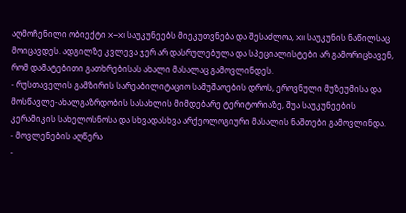აღმოჩენილი ობიექტი X–XI საუკუნეებს მიეკუთვნება და შესაძლოა, XII საუკუნის ნაწილსაც მოიცავდეს. ადგილზე კვლევა ჯერ არ დასრულებულა და სპეციალისტები არ გამორიცხავენ, რომ დამატებითი გათხრებისას ახალი მასალაც გამოვლინდეს.
- რუსთაველის გამზირის სარეაბილიტაციო სამუშაოების დროს, ეროვნული მუზეუმისა და მოსწავლე-ახალგაზრდობის სასახლის მიმდებარე ტერიტორიაზე, შუა საუკუნეების კერამიკის სახელოსნოსა და სხვადასხვა არქეოლოგიური მასალის ნაშთები გამოვლინდა.
- მოვლენების აღწერა
-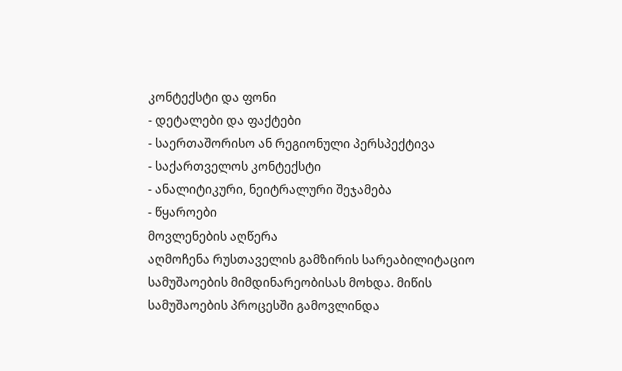კონტექსტი და ფონი
- დეტალები და ფაქტები
- საერთაშორისო ან რეგიონული პერსპექტივა
- საქართველოს კონტექსტი
- ანალიტიკური, ნეიტრალური შეჯამება
- წყაროები
მოვლენების აღწერა
აღმოჩენა რუსთაველის გამზირის სარეაბილიტაციო სამუშაოების მიმდინარეობისას მოხდა. მიწის სამუშაოების პროცესში გამოვლინდა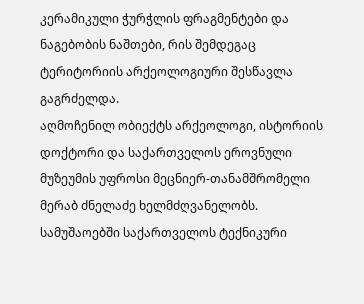კერამიკული ჭურჭლის ფრაგმენტები და ნაგებობის ნაშთები, რის შემდეგაც ტერიტორიის არქეოლოგიური შესწავლა გაგრძელდა.
აღმოჩენილ ობიექტს არქეოლოგი, ისტორიის დოქტორი და საქართველოს ეროვნული მუზეუმის უფროსი მეცნიერ-თანამშრომელი მერაბ ძნელაძე ხელმძღვანელობს. სამუშაოებში საქართველოს ტექნიკური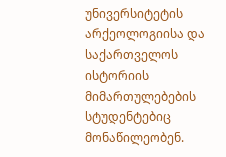უნივერსიტეტის არქეოლოგიისა და საქართველოს ისტორიის მიმართულებების სტუდენტებიც მონაწილეობენ.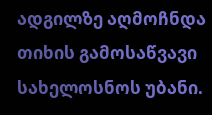ადგილზე აღმოჩნდა თიხის გამოსაწვავი სახელოსნოს უბანი.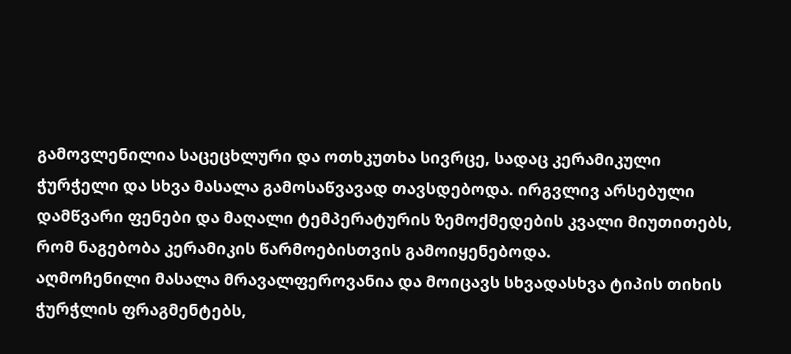გამოვლენილია საცეცხლური და ოთხკუთხა სივრცე, სადაც კერამიკული ჭურჭელი და სხვა მასალა გამოსაწვავად თავსდებოდა. ირგვლივ არსებული დამწვარი ფენები და მაღალი ტემპერატურის ზემოქმედების კვალი მიუთითებს, რომ ნაგებობა კერამიკის წარმოებისთვის გამოიყენებოდა.
აღმოჩენილი მასალა მრავალფეროვანია და მოიცავს სხვადასხვა ტიპის თიხის ჭურჭლის ფრაგმენტებს,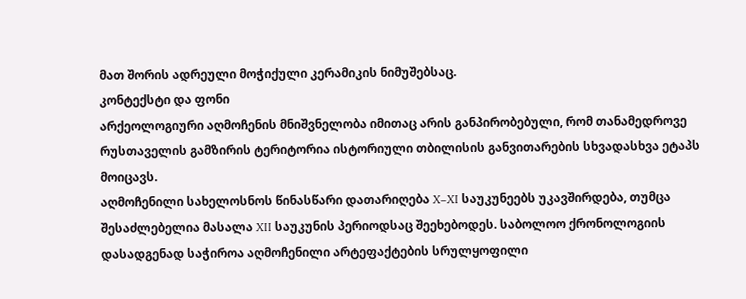მათ შორის ადრეული მოჭიქული კერამიკის ნიმუშებსაც.
კონტექსტი და ფონი
არქეოლოგიური აღმოჩენის მნიშვნელობა იმითაც არის განპირობებული, რომ თანამედროვე რუსთაველის გამზირის ტერიტორია ისტორიული თბილისის განვითარების სხვადასხვა ეტაპს მოიცავს.
აღმოჩენილი სახელოსნოს წინასწარი დათარიღება X–XI საუკუნეებს უკავშირდება, თუმცა შესაძლებელია მასალა XII საუკუნის პერიოდსაც შეეხებოდეს. საბოლოო ქრონოლოგიის დასადგენად საჭიროა აღმოჩენილი არტეფაქტების სრულყოფილი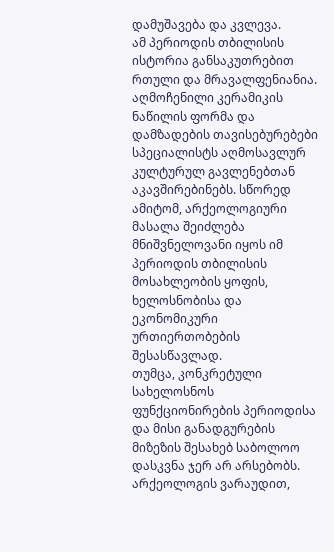დამუშავება და კვლევა.
ამ პერიოდის თბილისის ისტორია განსაკუთრებით რთული და მრავალფენიანია. აღმოჩენილი კერამიკის ნაწილის ფორმა და დამზადების თავისებურებები სპეციალისტს აღმოსავლურ კულტურულ გავლენებთან აკავშირებინებს. სწორედ ამიტომ, არქეოლოგიური მასალა შეიძლება მნიშვნელოვანი იყოს იმ პერიოდის თბილისის მოსახლეობის ყოფის, ხელოსნობისა და ეკონომიკური ურთიერთობების შესასწავლად.
თუმცა, კონკრეტული სახელოსნოს ფუნქციონირების პერიოდისა და მისი განადგურების მიზეზის შესახებ საბოლოო დასკვნა ჯერ არ არსებობს. არქეოლოგის ვარაუდით,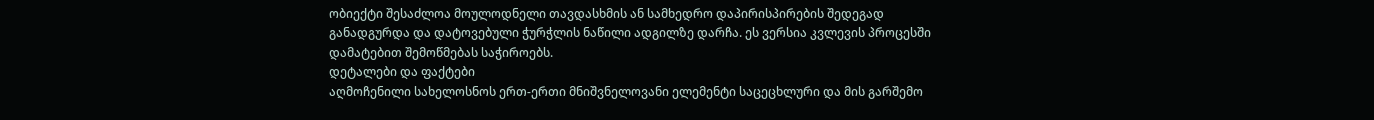ობიექტი შესაძლოა მოულოდნელი თავდასხმის ან სამხედრო დაპირისპირების შედეგად განადგურდა და დატოვებული ჭურჭლის ნაწილი ადგილზე დარჩა. ეს ვერსია კვლევის პროცესში დამატებით შემოწმებას საჭიროებს.
დეტალები და ფაქტები
აღმოჩენილი სახელოსნოს ერთ-ერთი მნიშვნელოვანი ელემენტი საცეცხლური და მის გარშემო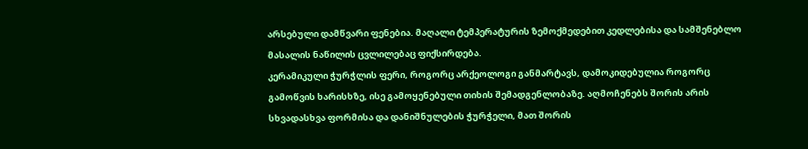არსებული დამწვარი ფენებია. მაღალი ტემპერატურის ზემოქმედებით კედლებისა და სამშენებლო მასალის ნაწილის ცვლილებაც ფიქსირდება.
კერამიკული ჭურჭლის ფერი, როგორც არქეოლოგი განმარტავს, დამოკიდებულია როგორც გამოწვის ხარისხზე, ისე გამოყენებული თიხის შემადგენლობაზე. აღმოჩენებს შორის არის სხვადასხვა ფორმისა და დანიშნულების ჭურჭელი, მათ შორის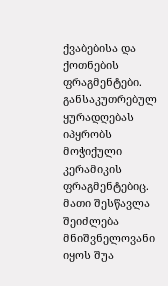ქვაბებისა და ქოთნების ფრაგმენტები.
განსაკუთრებულ ყურადღებას იპყრობს მოჭიქული კერამიკის ფრაგმენტებიც. მათი შესწავლა შეიძლება მნიშვნელოვანი იყოს შუა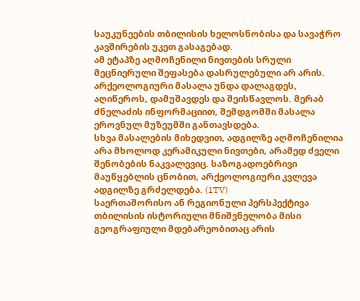საუკუნეების თბილისის ხელოსნობისა და სავაჭრო კავშირების უკეთ გასაგებად.
ამ ეტაპზე აღმოჩენილი ნივთების სრული მეცნიერული შეფასება დასრულებული არ არის. არქეოლოგიური მასალა უნდა დალაგდეს, აღიწეროს, დამუშავდეს და შეისწავლოს. მერაბ ძნელაძის ინფორმაციით, შემდგომში მასალა ეროვნულ მუზეუმში განთავსდება.
სხვა მასალების მიხედვით, ადგილზე აღმოჩენილია არა მხოლოდ კერამიკული ნივთები, არამედ ძველი შენობების ნაკვალევიც. საზოგადოებრივი მაუწყებლის ცნობით, არქეოლოგიური კვლევა ადგილზე გრძელდება. (1TV)
საერთაშორისო ან რეგიონული პერსპექტივა
თბილისის ისტორიული მნიშვნელობა მისი გეოგრაფიული მდებარეობითაც არის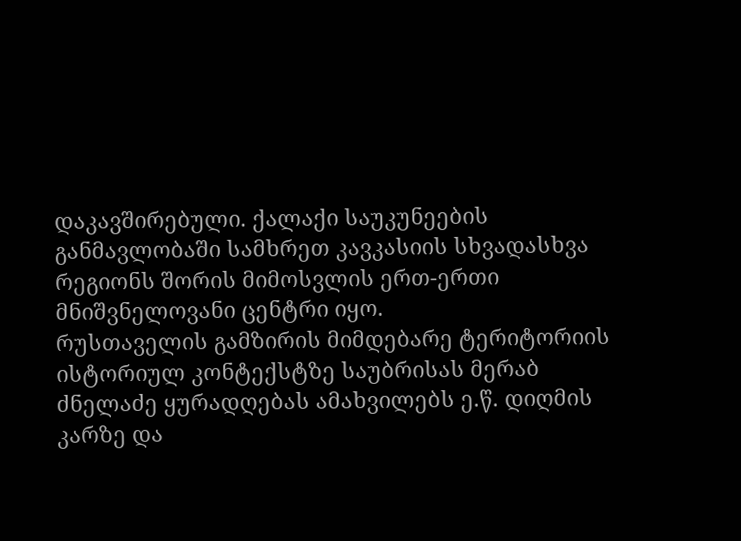დაკავშირებული. ქალაქი საუკუნეების განმავლობაში სამხრეთ კავკასიის სხვადასხვა რეგიონს შორის მიმოსვლის ერთ-ერთი მნიშვნელოვანი ცენტრი იყო.
რუსთაველის გამზირის მიმდებარე ტერიტორიის ისტორიულ კონტექსტზე საუბრისას მერაბ ძნელაძე ყურადღებას ამახვილებს ე.წ. დიღმის კარზე და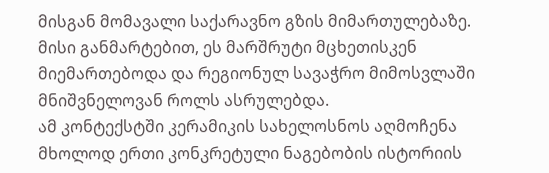მისგან მომავალი საქარავნო გზის მიმართულებაზე. მისი განმარტებით, ეს მარშრუტი მცხეთისკენ მიემართებოდა და რეგიონულ სავაჭრო მიმოსვლაში მნიშვნელოვან როლს ასრულებდა.
ამ კონტექსტში კერამიკის სახელოსნოს აღმოჩენა მხოლოდ ერთი კონკრეტული ნაგებობის ისტორიის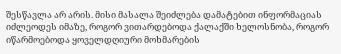შესწავლა არ არის. მისი მასალა შეიძლება დამატებით ინფორმაციას იძლეოდეს იმაზე, როგორ ვითარდებოდა ქალაქში ხელოსნობა, როგორ იწარმოებოდა ყოველდღიური მოხმარების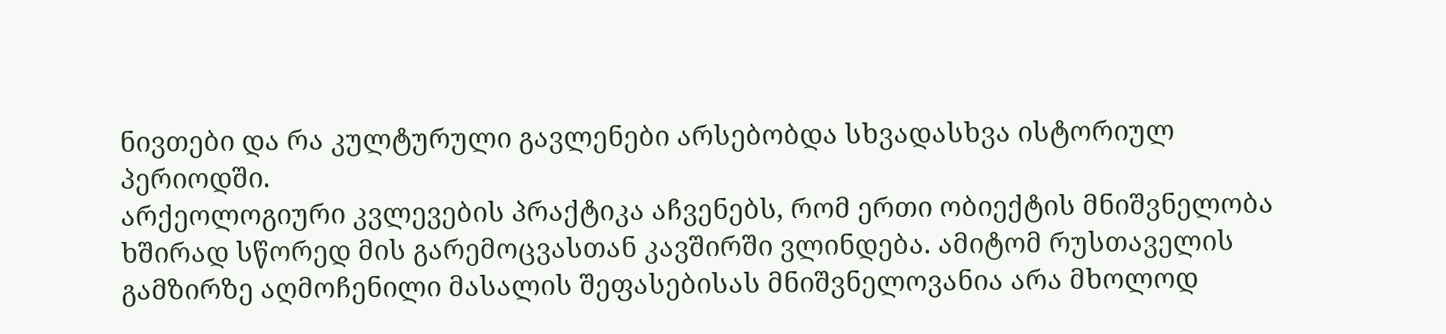ნივთები და რა კულტურული გავლენები არსებობდა სხვადასხვა ისტორიულ პერიოდში.
არქეოლოგიური კვლევების პრაქტიკა აჩვენებს, რომ ერთი ობიექტის მნიშვნელობა ხშირად სწორედ მის გარემოცვასთან კავშირში ვლინდება. ამიტომ რუსთაველის გამზირზე აღმოჩენილი მასალის შეფასებისას მნიშვნელოვანია არა მხოლოდ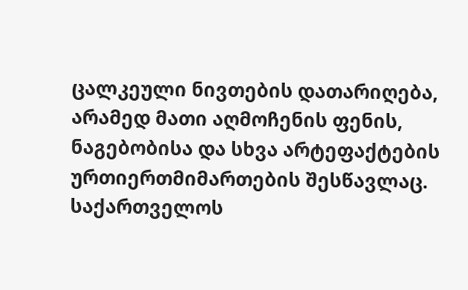ცალკეული ნივთების დათარიღება, არამედ მათი აღმოჩენის ფენის, ნაგებობისა და სხვა არტეფაქტების ურთიერთმიმართების შესწავლაც.
საქართველოს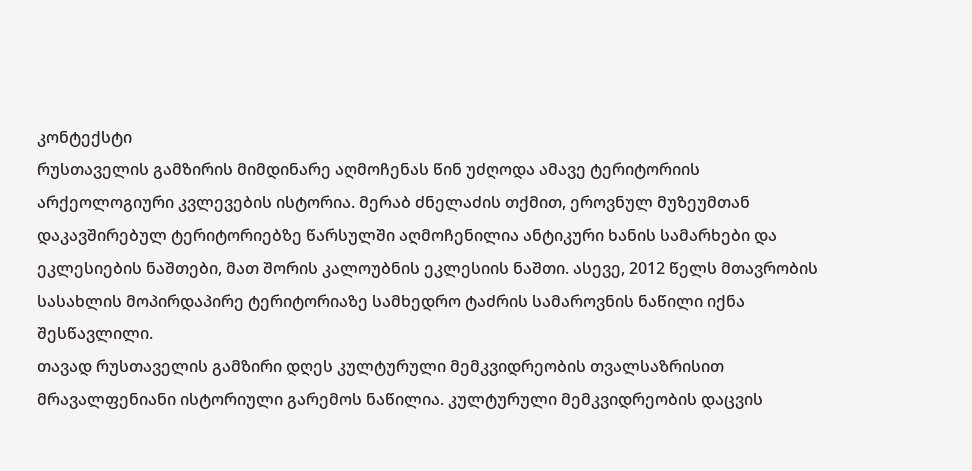კონტექსტი
რუსთაველის გამზირის მიმდინარე აღმოჩენას წინ უძღოდა ამავე ტერიტორიის არქეოლოგიური კვლევების ისტორია. მერაბ ძნელაძის თქმით, ეროვნულ მუზეუმთან დაკავშირებულ ტერიტორიებზე წარსულში აღმოჩენილია ანტიკური ხანის სამარხები და ეკლესიების ნაშთები, მათ შორის კალოუბნის ეკლესიის ნაშთი. ასევე, 2012 წელს მთავრობის სასახლის მოპირდაპირე ტერიტორიაზე სამხედრო ტაძრის სამაროვნის ნაწილი იქნა შესწავლილი.
თავად რუსთაველის გამზირი დღეს კულტურული მემკვიდრეობის თვალსაზრისით მრავალფენიანი ისტორიული გარემოს ნაწილია. კულტურული მემკვიდრეობის დაცვის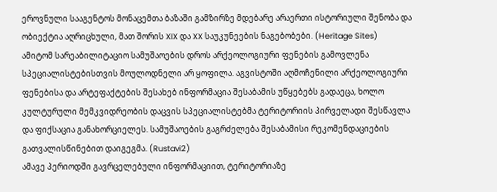ეროვნული სააგენტოს მონაცემთა ბაზაში გამზირზე მდებარე არაერთი ისტორიული შენობა და ობიექტია აღრიცხული, მათ შორის XIX და XX საუკუნეების ნაგებობები. (Heritage Sites)
ამიტომ სარეაბილიტაციო სამუშაოების დროს არქეოლოგიური ფენების გამოვლენა სპეციალისტებისთვის მოულოდნელი არ ყოფილა. აგვისტოში აღმოჩენილი არქეოლოგიური ფენებისა და არტეფაქტების შესახებ ინფორმაცია შესაბამის უწყებებს გადაეცა, ხოლო კულტურული მემკვიდრეობის დაცვის სპეციალისტებმა ტერიტორიის პირველადი შესწავლა და ფიქსაცია განახორციელეს. სამუშაოების გაგრძელება შესაბამისი რეკომენდაციების გათვალისწინებით დაიგეგმა. (Rustavi2)
ამავე პერიოდში გავრცელებული ინფორმაციით, ტერიტორიაზე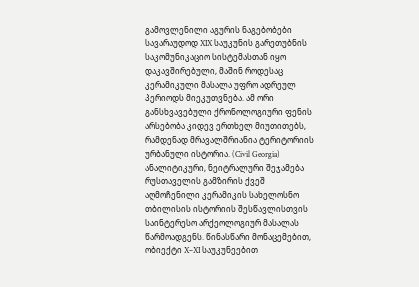გამოვლენილი აგურის ნაგებობები სავარაუდოდ XIX საუკუნის გარეთუბნის საკომუნიკაციო სისტემასთან იყო დაკავშირებული, მაშინ როდესაც კერამიკული მასალა უფრო ადრეულ პერიოდს მიეკუთვნება. ამ ორი განსხვავებული ქრონოლოგიური ფენის არსებობა კიდევ ერთხელ მიუთითებს, რამდენად მრავალშრიანია ტერიტორიის ურბანული ისტორია. (Civil Georgia)
ანალიტიკური, ნეიტრალური შეჯამება
რუსთაველის გამზირის ქვეშ აღმოჩენილი კერამიკის სახელოსნო თბილისის ისტორიის შესწავლისთვის საინტერესო არქეოლოგიურ მასალას წარმოადგენს. წინასწარი მონაცემებით, ობიექტი X–XI საუკუნეებით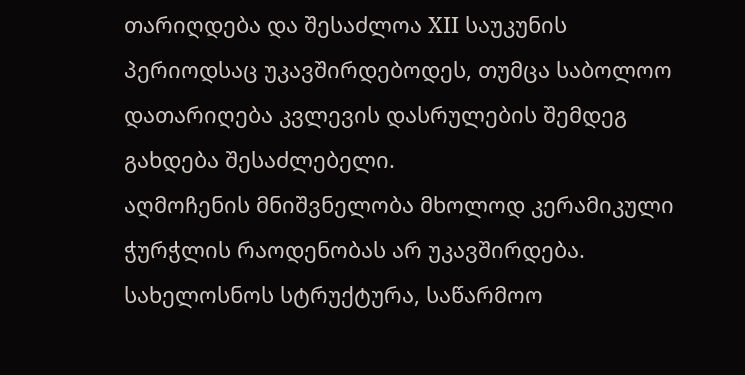თარიღდება და შესაძლოა XII საუკუნის პერიოდსაც უკავშირდებოდეს, თუმცა საბოლოო დათარიღება კვლევის დასრულების შემდეგ გახდება შესაძლებელი.
აღმოჩენის მნიშვნელობა მხოლოდ კერამიკული ჭურჭლის რაოდენობას არ უკავშირდება. სახელოსნოს სტრუქტურა, საწარმოო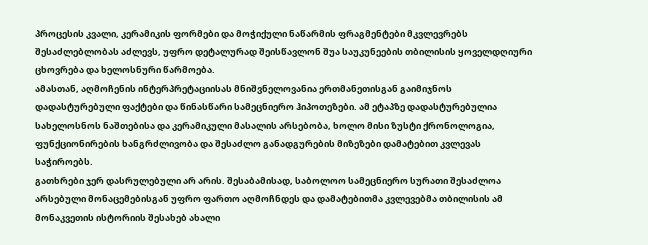პროცესის კვალი, კერამიკის ფორმები და მოჭიქული ნაწარმის ფრაგმენტები მკვლევრებს შესაძლებლობას აძლევს, უფრო დეტალურად შეისწავლონ შუა საუკუნეების თბილისის ყოველდღიური ცხოვრება და ხელოსნური წარმოება.
ამასთან, აღმოჩენის ინტერპრეტაციისას მნიშვნელოვანია ერთმანეთისგან გაიმიჯნოს დადასტურებული ფაქტები და წინასწარი სამეცნიერო ჰიპოთეზები. ამ ეტაპზე დადასტურებულია სახელოსნოს ნაშთებისა და კერამიკული მასალის არსებობა, ხოლო მისი ზუსტი ქრონოლოგია, ფუნქციონირების ხანგრძლივობა და შესაძლო განადგურების მიზეზები დამატებით კვლევას საჭიროებს.
გათხრები ჯერ დასრულებული არ არის. შესაბამისად, საბოლოო სამეცნიერო სურათი შესაძლოა არსებული მონაცემებისგან უფრო ფართო აღმოჩნდეს და დამატებითმა კვლევებმა თბილისის ამ მონაკვეთის ისტორიის შესახებ ახალი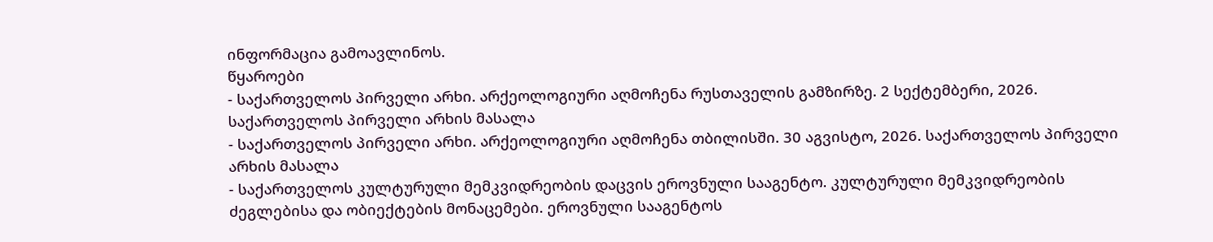ინფორმაცია გამოავლინოს.
წყაროები
- საქართველოს პირველი არხი. არქეოლოგიური აღმოჩენა რუსთაველის გამზირზე. 2 სექტემბერი, 2026. საქართველოს პირველი არხის მასალა
- საქართველოს პირველი არხი. არქეოლოგიური აღმოჩენა თბილისში. 30 აგვისტო, 2026. საქართველოს პირველი არხის მასალა
- საქართველოს კულტურული მემკვიდრეობის დაცვის ეროვნული სააგენტო. კულტურული მემკვიდრეობის ძეგლებისა და ობიექტების მონაცემები. ეროვნული სააგენტოს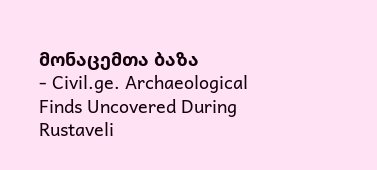მონაცემთა ბაზა
- Civil.ge. Archaeological Finds Uncovered During Rustaveli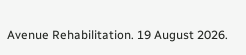Avenue Rehabilitation. 19 August 2026.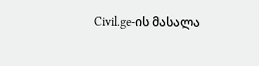Civil.ge-ის მასალა